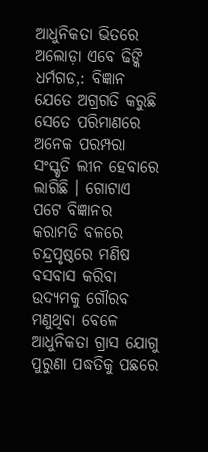ଆଧୁନିକତା ଭିତରେ ଅଲୋଡ଼ା ଏବେ ଢିଙ୍କି
ଧର୍ମଗଡ,: ବିଜ୍ଞାନ ଯେତେ ଅଗ୍ରଗତି କରୁଛି ସେତେ ପରିମାଣରେ ଅନେକ ପରମ୍ପରା ସଂସ୍କୃତି ଲୀନ ହେବାରେ ଲାଗିଛି । ଗୋଟାଏ ପଟେ ବିଜ୍ଞାନର କରାମତି ବଳରେ ଚନ୍ଦ୍ରପୃଷ୍ଠରେ ମଣିଷ ବସବାସ କରିବା ଉଦ୍ୟମକୁ ଗୌରବ ମଣୁଥିବା ବେଳେ ଆଧୁନିକତା ଗ୍ରାସ ଯୋଗୁ ପୁରୁଣା ପଦ୍ଧତିକୁ ପଛରେ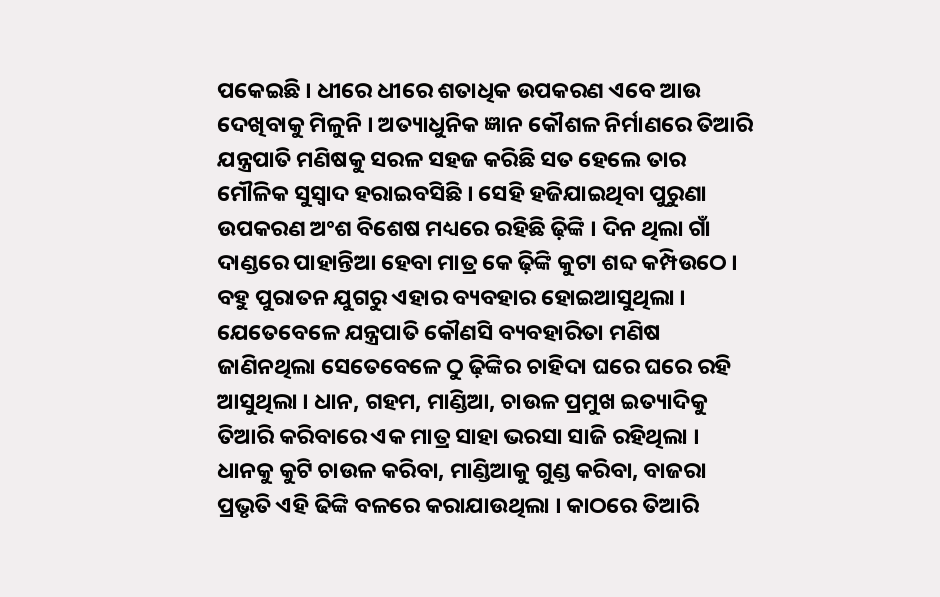ପକେଇଛି । ଧୀରେ ଧୀରେ ଶତାଧିକ ଉପକରଣ ଏବେ ଆଉ ଦେଖିବାକୁ ମିଳୁନି । ଅତ୍ୟାଧୁନିକ ଜ୍ଞାନ କୌଶଳ ନିର୍ମାଣରେ ତିଆରି ଯନ୍ତ୍ରପାତି ମଣିଷକୁ ସରଳ ସହଜ କରିଛି ସତ ହେଲେ ତାର ମୌଳିକ ସୁସ୍ୱାଦ ହରାଇବସିଛି । ସେହି ହଜିଯାଇଥିବା ପୁରୁଣା ଉପକରଣ ଅଂଶ ବିଶେଷ ମଧ୍ୟରେ ରହିଛି ଢ଼ିଙ୍କି । ଦିନ ଥିଲା ଗାଁ ଦାଣ୍ଡରେ ପାହାନ୍ତିଆ ହେବା ମାତ୍ର କେ ଢ଼ିଙ୍କି କୁଟା ଶବ୍ଦ କମ୍ପିଉଠେ । ବହୁ ପୁରାତନ ଯୁଗରୁ ଏହାର ବ୍ୟବହାର ହୋଇଆସୁଥିଲା । ଯେତେବେଳେ ଯନ୍ତ୍ରପାତି କୌଣସି ବ୍ୟବହାରିତା ମଣିଷ ଜାଣିନଥିଲା ସେତେବେଳେ ଠୁ ଢ଼ିଙ୍କିର ଚାହିଦା ଘରେ ଘରେ ରହି ଆସୁଥିଲା । ଧାନ, ଗହମ, ମାଣ୍ଡିଆ, ଚାଉଳ ପ୍ରମୁଖ ଇତ୍ୟାଦିକୁ ତିଆରି କରିବାରେ ଏକ ମାତ୍ର ସାହା ଭରସା ସାଜି ରହିଥିଲା । ଧାନକୁ କୁଟି ଚାଉଳ କରିବା, ମାଣ୍ଡିଆକୁ ଗୁଣ୍ଡ କରିବା, ବାଜରା ପ୍ରଭୃତି ଏହି ଢିଙ୍କି ବଳରେ କରାଯାଉଥିଲା । କାଠରେ ତିଆରି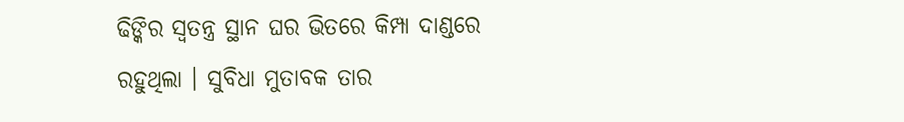ଢିଙ୍କିର ସ୍ୱତନ୍ତ୍ର ସ୍ଥାନ ଘର ଭିତରେ କିମ୍ପା ଦାଣ୍ଡରେ ରହୁଥିଲା । ସୁବିଧା ମୁତାବକ ତାର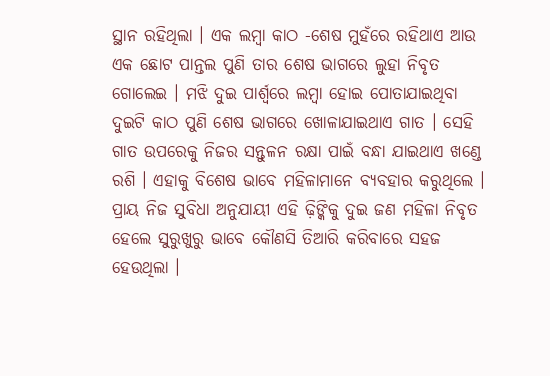ସ୍ଥାନ ରହିଥିଲା । ଏକ ଲମ୍ବା କାଠ -ଶେଷ ମୁହଁରେ ରହିଥାଏ ଆଉ ଏକ ଛୋଟ ପାନ୍ତଲ ପୁଣି ତାର ଶେଷ ଭାଗରେ ଲୁହା ନିବୃତ ଗୋଲେଇ । ମଝି ଦୁଇ ପାର୍ଶ୍ୱରେ ଲମ୍ବା ହୋଇ ପୋତାଯାଇଥିବା ଦୁଇଟି କାଠ ପୁଣି ଶେଷ ଭାଗରେ ଖୋଳାଯାଇଥାଏ ଗାତ । ସେହି ଗାତ ଉପରେକୁ ନିଜର ସନ୍ତୁଳନ ରକ୍ଷା ପାଇଁ ବନ୍ଧା ଯାଇଥାଏ ଖଣ୍ଡେ ରଶି । ଏହାକୁ ବିଶେଷ ଭାବେ ମହିଳାମାନେ ବ୍ୟବହାର କରୁଥିଲେ । ପ୍ରାୟ ନିଜ ସୁବିଧା ଅନୁଯାୟୀ ଏହି ଢ଼ିଙ୍କିକୁ ଦୁଇ ଜଣ ମହିଳା ନିବୃତ ହେଲେ ସୁରୁଖୁରୁ ଭାବେ କୌଣସି ତିଆରି କରିବାରେ ସହଜ ହେଉଥିଲା ।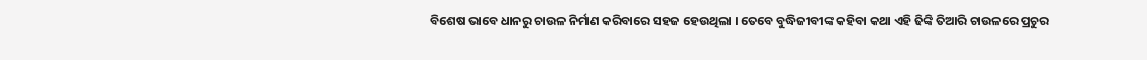ବିଶେଷ ଭାବେ ଧାନରୁ ଚାଉଳ ନିର୍ମାଣ କରିବାରେ ସହଜ ହେଉଥିଲା । ତେବେ ବୁଦ୍ଧିଜୀବୀଙ୍କ କହିବା କଥା ଏହି ଢିଙ୍କି ତିଆରି ଚାଉଳରେ ପ୍ରଚୁର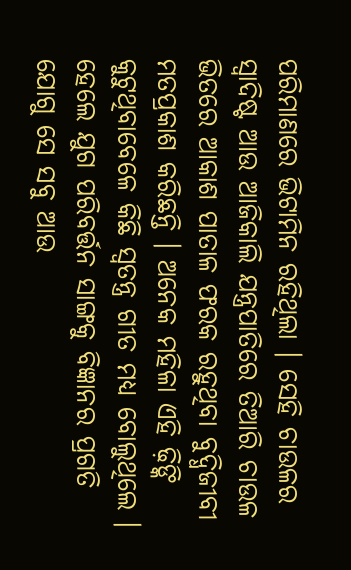ପରିମାଣରେ ଭିଟାମିନ ରହିଥିଲା । ସେହି ଚାଉଳର ସ୍ୱାଦିଷ୍ଟ ଆଉ ଆଜିକାଲି ଯନ୍ତ୍ରପାତିରେ ତିଆରି ଚାଉଳ ଭିତରେ ଆକାଶ ପାତାଳ ଫରକ ରହୁଥିବା ବୁଦ୍ଧିଜୀବୀ ମତପ୍ରକାଶ କରିଛନ୍ତି । ଅନେକ ମହିଳା ଏହି ଢ଼ିଙ୍କି କୁଟୁଥିବାବେଳେ କିଛି ସ୍ୱତନ୍ତ୍ର ଗୀତ ମଧ୍ୟ ବୋଲୁଥିଲେ । ହେଲେ ଯୁଗ ପରିବର୍ତ୍ତନ ସାଙ୍ଗକୁ ବିଜ୍ଞାନର ପ୍ରଗତି ଯୋଗୁ ସେ ସବୁ ଆଉ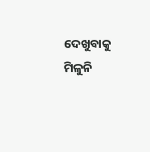ଦେଖୁବାକୁ ମିଳୁନି